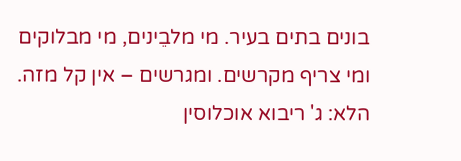בונים בתים בעיר. מי מלבֵינים, מי מבלוקים ומי צריף מקרשים. ומגרשים – אין קל מזה. הלא: ג' ריבוא אוכלוסין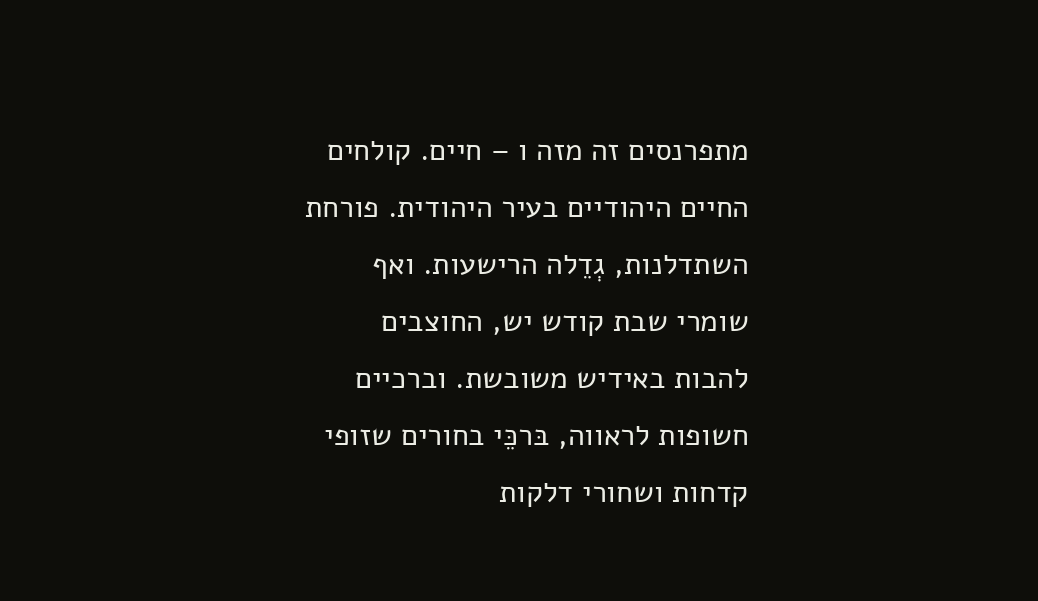מתפרנסים זה מזה ו – חיים. קולחים החיים היהודיים בעיר היהודית. פורחת השתדלנות, גְדֵלה הרישעות. ואף שומרי שבת קודש יש, החוצבים להבות באידיש משובשת. וברכיים חשופות לראווה, בּרכֵּי בחורים שזופי קדחות ושחורי דלקות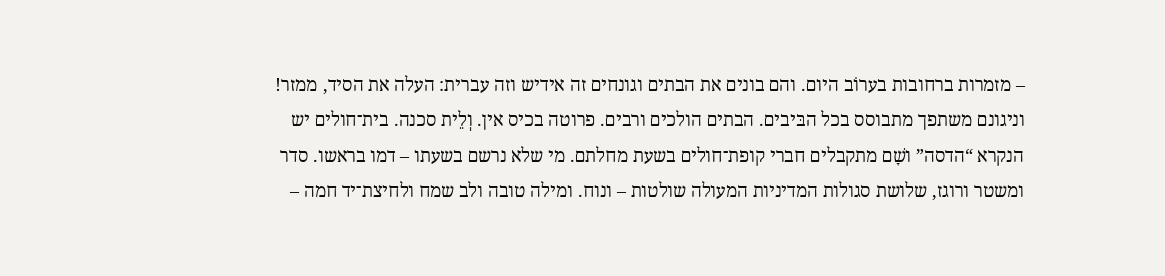– מזמרות ברחובות בערוֹב היום. והם בונים את הבתים וגונחים זה אידיש וזה עברית: העלה את הסיד, ממזר! וניגונם משתפך מתבוסס בכל הבּיבים. הבתים הולכים ורבים. פרוטה בכיס אין. וְלֵית סכנה. בית־חולים יש הנקרא “הדסה” ושָׁם מתקבלים חברי קופת־חולים בשעת מחלתם. מי שלא נרשם בשעתו – דמו בראשו. סדר ומשטר ורוגז, שלושת סגולות המדיניות המעולה שולטות – ונוח. ומילה טובה ולב שמח ולחיצת־יד חמה –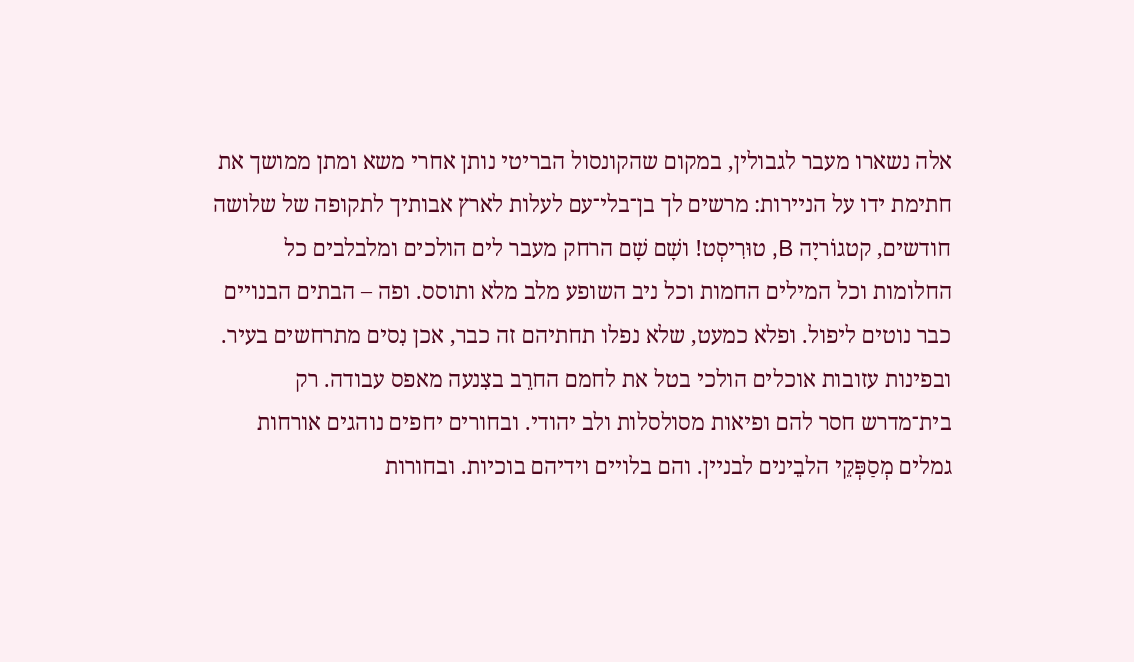אלה נשארו מעבר לגבולין, במקום שהקונסול הבריטי נותן אחרי משא ומתן ממושך את חתימת ידו על הניירות: מרשים לך בן־בלי־עם לעלות לארץ אבותיך לתקופה של שלושה חודשים, קטגוֹריָה B, טוּרִיסְט! ושָׁם שָׁם הרחק מעבר לים הולכים ומלבלבים כל החלומות וכל המילים החמות וכל ניב השופע מלב מלא ותוסס. ופה – הבתים הבנויים כבר נוטים ליפול. ופלא כמעט, שלא נפלו תחתיהם זה כבר, אכן נִסים מתרחשים בעיר. ובפינות עזובות אוכלים הולכי בטל את לחמם החרֵב בצִנעה מאפס עבודה. רק בית־מדרש חסר להם ופיאות מסולסלות ולב יהודי. ובחורים יחפים נוהגים אורחות גמלים מְסַפְּקֵי הלבֵינים לבניין. והם בלויים וידיהם בוכיות. ובחורות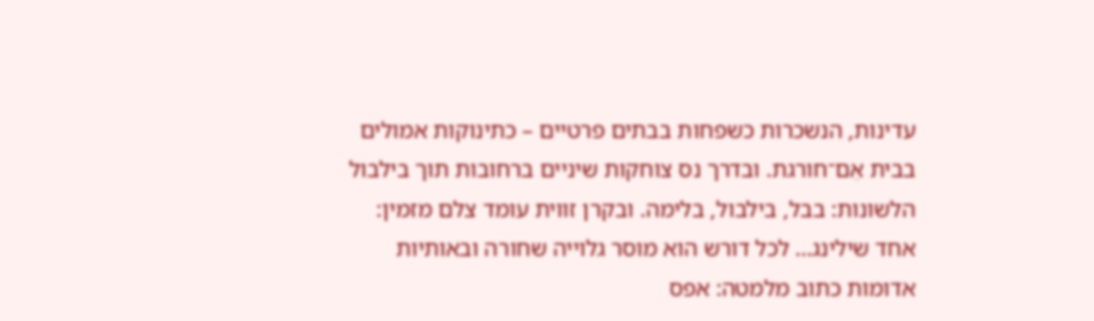עדינות, הנשכרות כשפחות בבתים פרטיים – כתינוקות אמולים בבית אֵם־חורגת. ובדרך נס צוחקות שיניים ברחובות תוך בילבול הלשונות: בבל, בילבול, בלימה. ובקרן זווית עומד צלם מזמין: אחד שילינג… לכל דורש הוא מוסר גלוייה שחורה ובאותיות אדומות כתוב מלמטה: אפס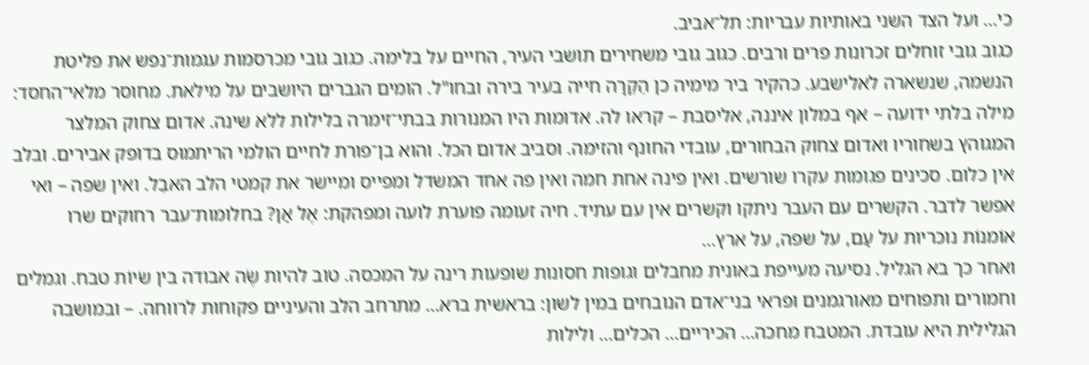כי… ועל הצד השני באותיות עבריות: תל־אביב.
כגוב גובי זוחלים זכרונות פרים ורבים. כגוב גובי משחירים תושבי העיר, החיים על בלימה. כגוב גובי מכרסמות עגמות־נפש את פליטת הנשמה, שנשארה לאלישבע. כהקיר ביר מימיה כן הֵקֵרָה חייה בעיר בירה ובחו"ל. הומים הגברים היושבים על מילאת. מחוסר מלאי־החסד: מילה בלתי ידועה – אף במלון איננה, אליסבת – קראו לה. אדומות היו המנורות בבתי־זימרה בלילות ללא שינה. אדום צחוק המלצר המגוהץ בשחוריו ואדום צחוק הבחורים, עובדי החונף והזימה. וסביב אדום הכל. והוא בן־פורת לחיים הולמי הריתמוּס בדופק אבירים. ובלב אין כלום. סכינים פגומות עקרו שורשים. ואין פינה אחת חמה ואין פה אחד המשדל ומפייס ומיישר את קמטי הלב האבֵל. ואין שפה – ואי אפשר לדבר. הקשרים עם העבר ניתקו וקשרים אין עם עתיד. חיה זעומה פוערת לועה ומפהקת: אֶל אַן? בחלומות־עבר רחוקים שרו אוֹמנוֹת נוכריות על עַם, על שפה, על ארץ…
ואחר כך בא הגליל. נסיעה מעייפת באונית מחבלים וגופות חסונות שופעות רינה על המכסה. טוב להיות שֶׂה אבודה בין שׂיוֹת טבח. וגמלים וחמורים ותפוחים מאורגמנים ופראי בני־אדם הנובחים במין לשון: בראשית ברא… מתרחב הלב והעיניים פקוחות לרווחה. – ובמושבה הגלילית היא עובדת. המטבח מחכה… הכיריים… הכלים… ולילות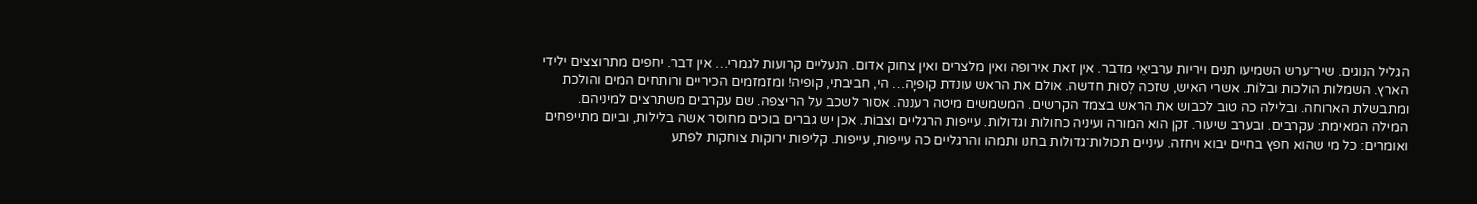הגליל הנוגים. שיר־ערש השמיעו תנים ויריות ערביאֵי מדבר. אין זאת אירופה ואין מלצרים ואין צחוק אדום. הנעליים קרועות לגמרי… אין דבר. יחפים מתרוצצים ילידי הארץ. השמלות הולכות ובלוֹת. אשרי האיש, שזכה לְסוּת חדשה. אולם את הראש עונדת קופיָה… הי, חביבתי, קופיה! ומזמזמים הכיריים ורותחים המים והולכת ומתבשלת הארוחה. ובלילה כה טוב לכבוש את הראש בצמד הקרשים. המשמשים מיטה רעננה. אסור לשכב על הריצפה. שם עקרבים משתרצים למיניהם. המילה המאימת: עקרבים. ובערב שיעור. זקן הוא המורה ועיניה כחולות וגדולות. עייפות הרגליים וצבוֹת. אכן יש גברים בוכים מחוסר אשה בלילות, וביום מתייפחים ואומרים: כל מי שהוא חפץ בחיים יבוא ויחזה. עיניים תכולות־גדולות בחנו ותמהו והרגליים כה עייפות, עייפות. קליפות ירוקות צוחקות לפתע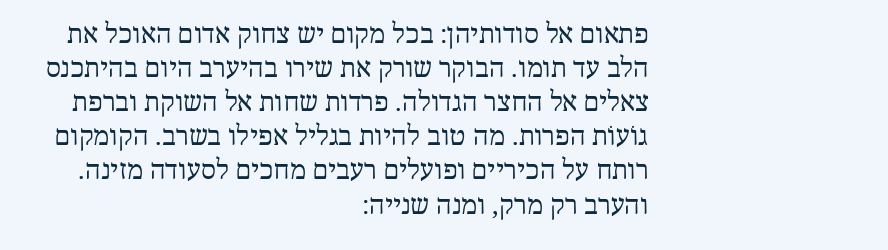פתאום אל סודותיהן: בכל מקום יש צחוק אדום האוכל את הלב עד תומו. הבוקר שורק את שירו בהיערב היום בהיתכנס צאלים אל החצר הגדולה. פרדות שחות אל השוקת וברפת גוֹעוֹת הפרות. מה טוב להיות בגליל אפילו בשרב. הקומקום רותח על הכיריים ופועלים רעבים מחכים לסעודה מזינה. והערב רק מרק, ומנה שנייה: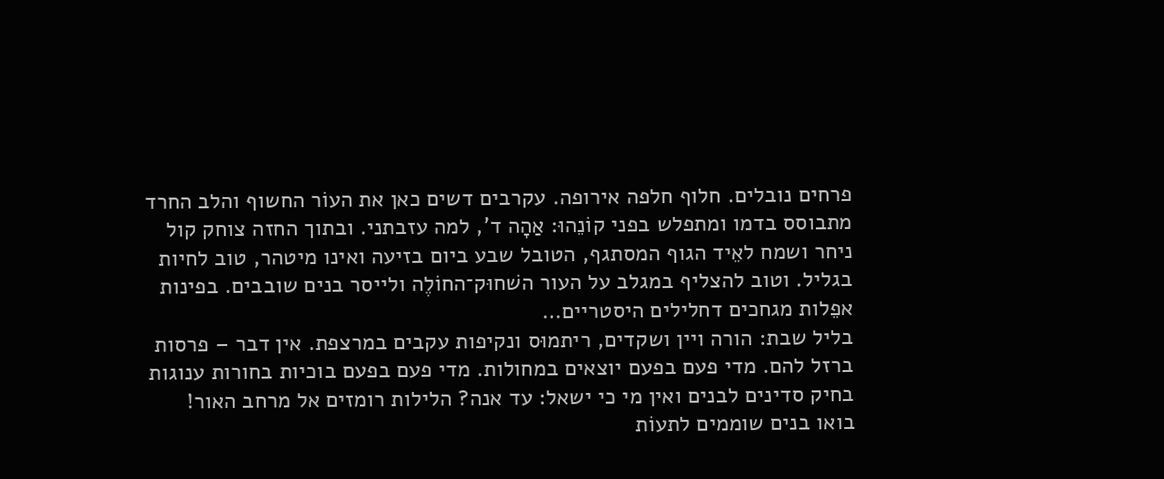פרחים נובלים. חלוף חלפה אירופה. עקרבים דשים כאן את העוֹר החשוף והלב החרד מתבוסס בדמו ומתפלש בפני קוֹנֵהוּ: אַהָה ד', למה עזבתני. ובתוך החזה צוחק קול ניחר ושמח לאֵיד הגוף המסתגף, הטובל שבע ביום בזיעה ואינו מיטהר, טוב לחיות בגליל. וטוב להצליף במגלב על העור השׁחוּק־החוֹלֶה ולייסר בנים שובבים. בפינות אפֵלות מגחכים דחלילים היסטריים…
בליל שבת: הורה ויין ושקדים, ריתמוּס ונקיפות עקבים במרצפת. אין דבר – פרסות ברזל להם. מדי פעם בפעם יוצאים במחולות. מדי פעם בפעם בוכיות בחורות ענוגות בחיק סדינים לבנים ואין מי כי ישאל: עד אנה? הלילות רומזים אל מרחב האור! בואו בנים שוממים לתעוֹת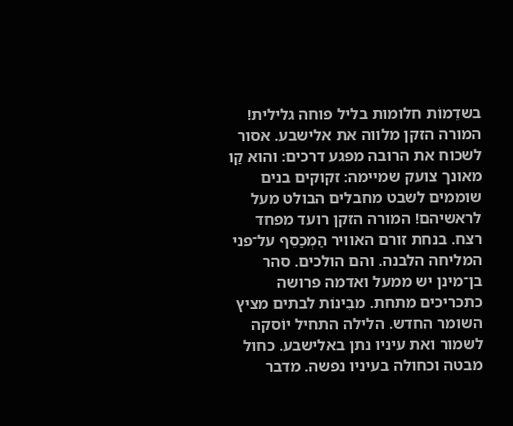בשדֵמוֹת חלומות בליל פוחה גלילית! המורה הזקן מלווה את אלישבע. אסור לשכוח את הרובה מפגע דרכים: והוא קַו מאונך צועק שמיימה: זקוקים בנים שוממים לשבט מחבלים הבולט מעל לראשיהם! המורה הזקן רועד מפחד רצח. בנחת זורם האוויר הַמְכַסֵף על־פני המליחה הלבנה. והם הולכים. סהר בן־מינן יש ממעל ואדמה פרושה כתכריכים מתחת. מבֵינוֹת לבתים מציץ השומר החדש. הלילה התחיל יוֹסקה לשמור ואת עיניו נתן באלישבע. כחול מבטה וכחולה בעיניו נפשה. מדבר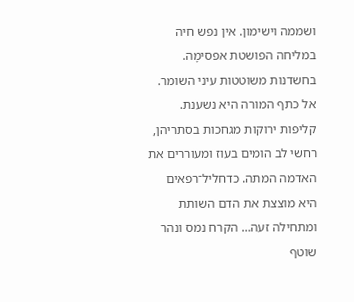ושממה וישימון. אין נפש חיה במליחה הפושטת אפסימָה. בחשדנות משוטטות עיני השומר. אל כתף המורה היא נשענת. קליפות ירוקות מגחכות בסתריהן, רחשי לב הומים בעוז ומעוררים את האדמה המתה. כדחליל־רפאים היא מוצצת את הדם השותת ומתחילה זעה… הקרח נמס ונהר שוטף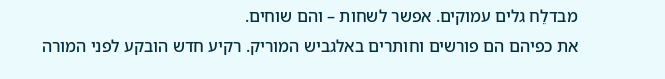מבדלֵח גלים עמוקים. אפשר לשחות – והם שוחים.
את כפיהם הם פורשים וחותרים באלגביש המוריק. רקיע חדש הובקע לפני המורה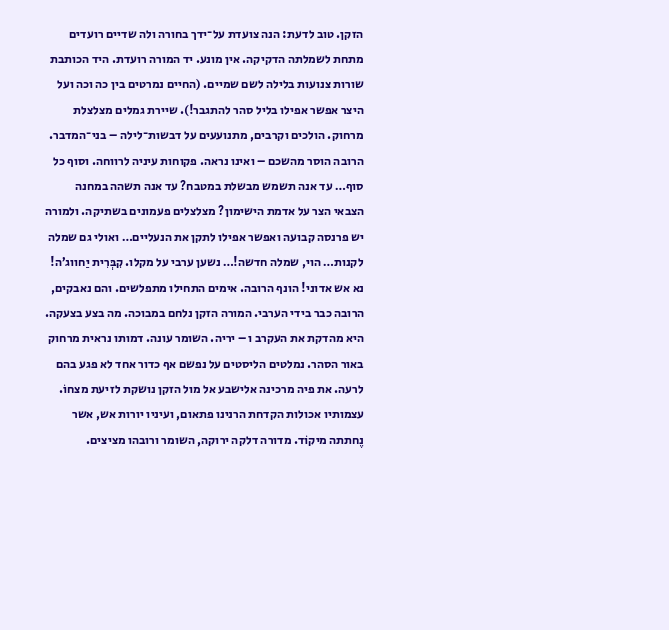הזקן. טוב לדעת: הנה צועדת על־ידך בחורה ולה שדיים רועדים מתחת לשמלתה הדקיקה. אין מונע. יד המורה רועדת. היד הכותבת שורות צנועות בלילה לשם שמיים. (החיים נמרטים בין כה וכה ועל היצר אפשר אפילו בליל סהר להתגבר!). שיירת גמלים מצלצלת מרחוק. הולכים וקרבים, מתנועעים על דבשות־לילה – בני־המדבר. הרובה הוסר מהשכם – ואינו נראה. פקוחות עיניה לרווחה. וסוף כל סוף… עד אנה תשמש מבשלת במטבח? עד אנה תשהה במחנה הצבאי הצר על אדמת הישימון? מצלצלים פעמונים בשתיקה. ולמורה יש פרנסה קבועה ואפשר אפילו לתקן את הנעליים… ואולי גם שמלה לקנות… הוי, שמלה חדשה!… נשען ערבי על מקלו. קִבְּרִית יַחווג’ה! נא אש אדוני! הונף הרובה. אימים התחילו מתפלשים. והם נאבקים, הרובה כבר בידי הערבי. המורה הזקן נלחם במבוכה. מה בצע בצעקה. היא מהדקת את העקרב ו – יריה. השומר עונה. דמותו נראית מרחוק באור הסהר. נמלטים הליסטים על נפשם אף כדור אחד לא פגע בהם לרעה. את פיה מרכינה אלישבע אל מול הזקן נושקת לזיעת מצחוֹ. עצמותיו אכולות הקדחת הרנינו פתאום, ועיניו יורות אש, אשר נֶחתתה מיקוֹד. מדורה דלקה ירוקה, השומר ורובהו מציצים.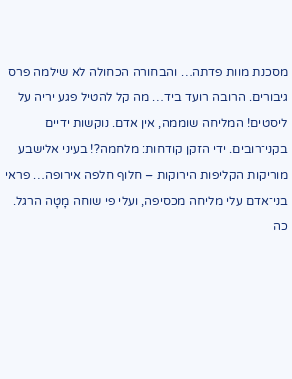מסכנת מוות פדתה… והבחורה הכחולה לא שילמה פרס גיבורים. הרובה רועד ביד… מה קל להטיל פגע יריה על ליסטים! המליחה שוממה, אין אדם. נוקשות ידיים בקני־רובים. ידי הזקן קודחות: מלחמה?! בעיני אלישבע מוריקות הקליפות הירוקות – חלוף חלפה אירופה… פראי בני־אדם עלי מליחה מכסיפה, ועלי פי שוחה מָטָה הרגל. כה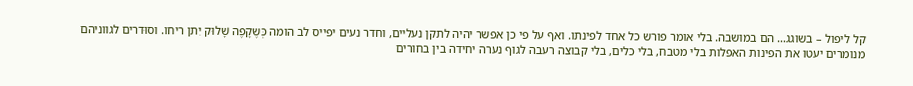קל ליפול – בשוגג… הם במושבה. בלי אומר פורש כל אחד לפינתו. ואף על פי כן אפשר יהיה לתקן נעליים, וחדר נעים יפייס לב הומה כְּשֶקָפֶה שָׁלוּק יִתן ריחו. וסוּדרים לגווניהם מנומרים יעטו את הפינות האפלות בלי מטבח, בלי כלים, בלי קבוצה רעבה לגוף נערה יחידה בין בחורים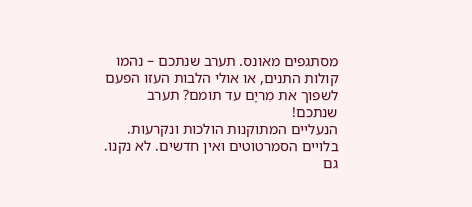מסתגפים מאונס. תערב שנתכם – נהמו קולות התנים, או אולי הלבות העזו הפעם לשפוך את מִריָם עד תומם? תערב שנתכם!
הנעליים המתוקנות הולכות ונקרעות. בלויים הסמרטוטים ואין חדשים. לא נקנו. גם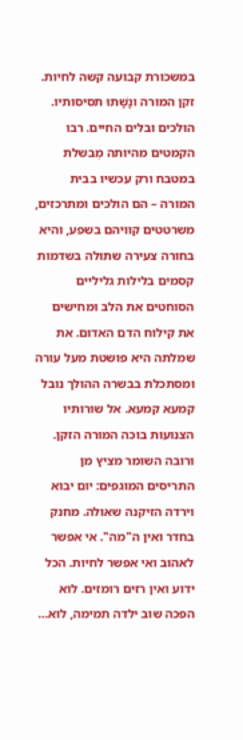במשכורת קבועה קשה לחיות. זקן המורה ונָשָׁתוּ תסיסותיו. הולכים ובלים החיים. רבו הקמטים מהיותה מְבשלת במטבח ורק עכשיו בבית המורה – הם הולכים ומתרכזים, משרטטים קוויהם בשפע, והיא בחורה צעירה שתולה בשדמות קסמים בלילות גליליים הסוחטים את הלב ומחישים את קילוח הדם האדום. את שמלתה היא פושטת מעל עורה ומסתכלת בבשרה ההולך נובל קמעא קמעא. אל שורותיו הצנועות בוכה המורה הזקן. ורובה השומר מציץ מן התריסים המוגפים: יום יבוא וירדה הזיקנה שאולה. מחנק בחדר ואין ה"מה". אי אפשר לאהוב ואי אפשר לחיות. הכל ידוע ואין רזים רומזים. לוא הפכה שוב ילדה תמימה, לוא…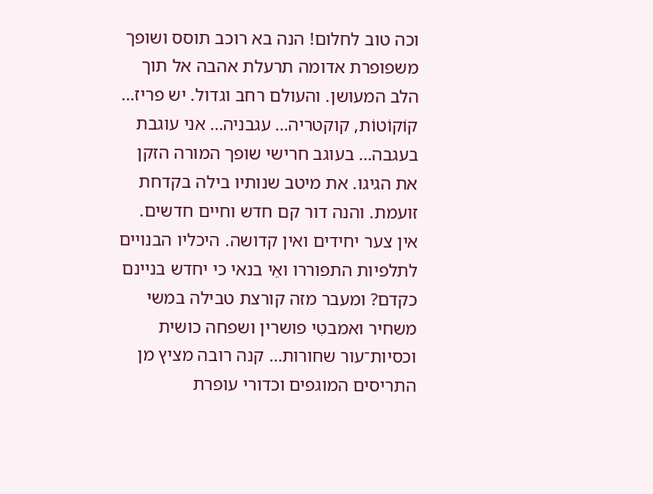וכה טוב לחלום! הנה בא רוכב תוסס ושופך משפופרת אדומה תרעלת אהבה אל תוך הלב המעושן. והעולם רחב וגדול. יש פריז… קוֹקוֹטוֹת, קוקטריה… עגבניה… אני עוגבת בעגבה… בעוגב חרישי שופך המורה הזקן את הגיגו. את מיטב שנותיו בילה בקדחת זועמת. והנה דור קם חדש וחיים חדשים. אין צער יחידים ואין קדושה. היכליו הבנויים לתלפיות התפוררו ואֵי בנאי כי יחדש בניינם כקדם? ומעבר מזה קורצת טבילה במשי משחיר ואמבטִי פושרין ושפחה כושית וכסיות־עור שחורות… קנה רובה מציץ מן התריסים המוגפים וכדורי עופרת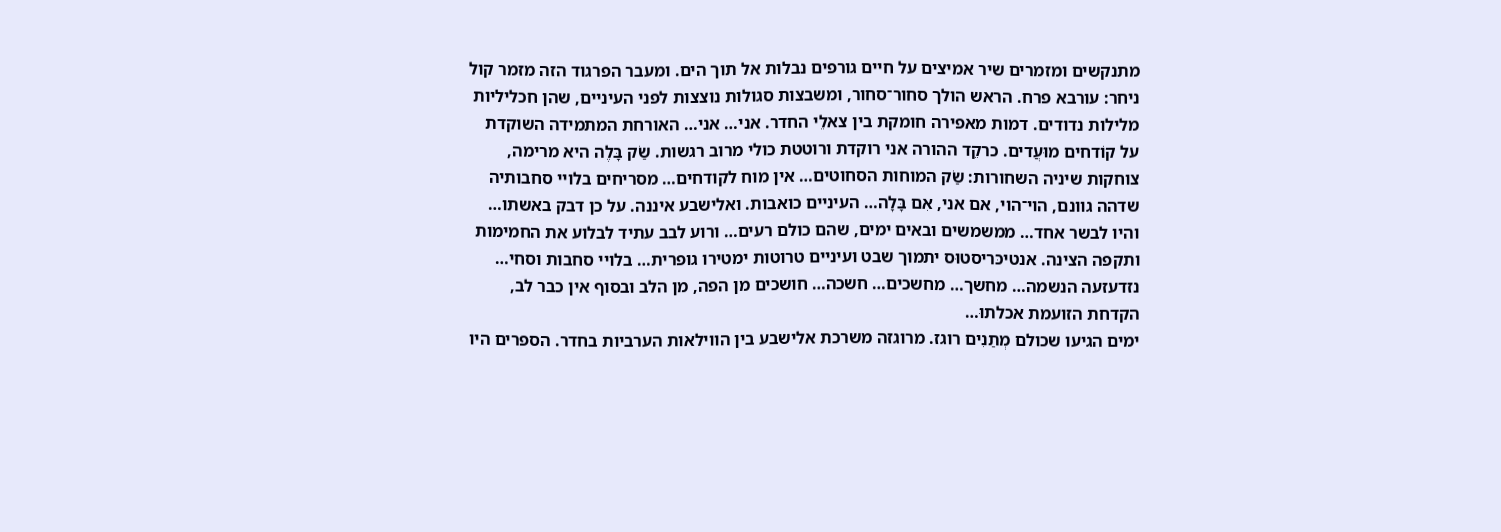מתנקשים ומזמרים שיר אמיצים על חיים גורפים נבלות אל תוך הים. ומעבר הפרגוד הזה מזמר קול ניחר: עורבא פרח. הראש הולך סחור־סחור, ומשבצות סגולות נוצצות לפני העיניים, שהן חכליליות מלילות נדודים. דמות מאפירה חומקת בין צאלֵי החדר. אני… אני… האורחת המתמידה השוקדת על קוֹדחים מוּעֲדים. כרקֵד ההורה אני רוקדת ורוטטת כולי מרוב רגשות. שַׂק בָּלֶה היא מרימה, צוחקות שיניה השחורות: שַׂק המוחות הסחוטים… אין מוח לקודחים… מסריחים בלויי סחבותיה שדהה גוונם, הוי־הוי, אם אני, אִם בָּלָה… העיניים כואבות. ואלישבע איננה. על כן דבק באשתו… והיו לבשר אחד… ממשמשים ובאים ימים, שהם כולם רעים… ורוע לבב עתיד לבלוע את החמימות ותקפה הצינה. אנטיכּריסטוּס יתמוך שבט ועיניים טרוטות ימטירו גופרית… בלויי סחבות וסחי… נזדעזעה הנשמה… מחשך… מחשכים… חשכה… חושכים מן הפה, מן הלב ובסוף אין כבר לב, הקדחת הזועמת אכלתוּ…
ימים הגיעו שכולם מְתַנִים רוגז. מרוגזה משרכת אלישבע בין הווילאות הערביות בחדר. הספרים היו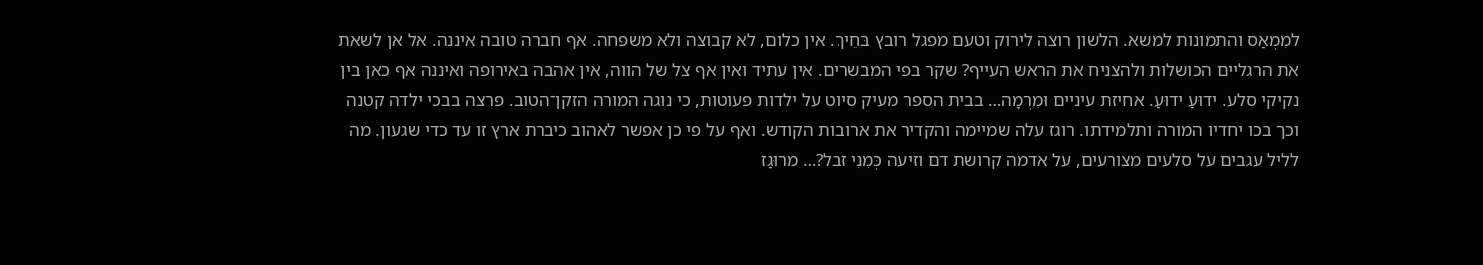למִמְאַס והתמונות למשא. הלשון רוצה לירוק וטעם מפגל רובץ בּחֵיךְ. אין כלום, לא קבוצה ולא משפחה. אף חברה טובה איננה. אל אן לשאת את הרגליים הכושלות ולהצניח את הראש העייף? שקר בפי המבשרים. אין עתיד ואין אף צל של הווה, אין אהבה באירופה ואיננה אף כאן בין נקיקי סלע. ידוּעַ ידוּעַ. אחיזת עיניים וּמִרְמָה… בבית הספר מעיק סיוט על ילדות פעוטות, כי נוגה המורה הזקן־הטוב. פרצה בבכי ילדה קטנה וכך בכו יחדיו המורה ותלמידתו. רוגז עלה שמיימה והקדיר את ארובות הקודש. ואף על פי כן אפשר לאהוב כיברת ארץ זו עד כדי שגעון. מה לליל עגבים על סלעים מצורעים, על אדמה קרושת דם וזיעה כְּמִנִי זבל?… מרוּגַז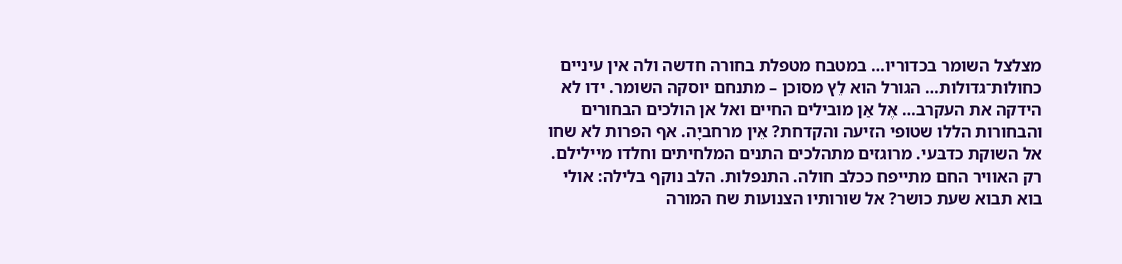מצלצל השומר בכדוריו… במטבח מטפלת בחורה חדשה ולה אין עיניים כחולות־גדולות… הגורל הוא לֵץ מסוכן – מתנחם יוסקה השומר. ידו לא הידקה את העקרב… אֶל אַן מובילים החיים ואל אן הולכים הבחורים והבחורות הללו שטופי הזיעה והקדחת? אֵין מרחביָה. אף הפרות לא שחו אל השוקת כדבּעי. מרוגזים מתהלכים התנים המלחיתים וחלדו מיילילם. רק האוויר החם מתייפח ככלב חולה. התנפלות. הלב נוקף בלילה: אולי בוא תבוא שעת כושר? אל שורותיו הצנועות שח המורה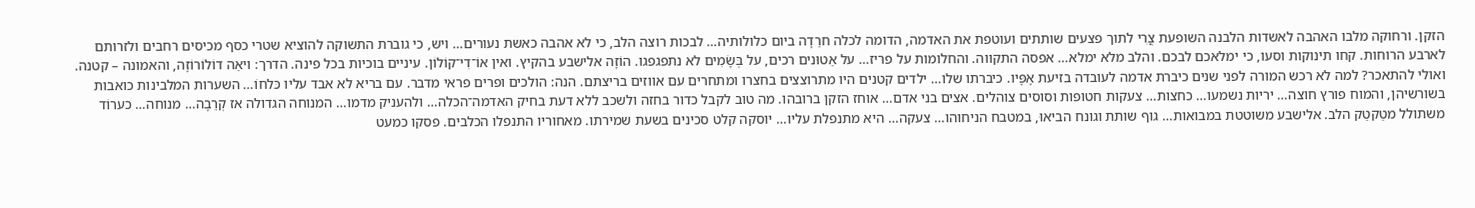הזקן. ורחוקה מלבו האהבה לאשדות הלבנה השופעת צֳרִי לתוך פצעים שותתים ועוטפת את האדמה, הדומה לכלה חרֵדָה ביום כלולותיה… לבכות רוצה הלב, כי לא אהבה כאשת נעורים… ויש, כי גוברת התשוקה להוציא שטרי כסף מכיסים רחבים ולזרותם לארבע הרוחות. קחו תינוקות וסעו, כי ימלאכם לבכם. והלב מלא ימלא… אפסה התקווה. והחלומות על פריז… על אֵטוּנים רכים, על בְּשָׂמִים לא נתפגפגו. הוֹזָה אלישבע בהקיץ. ואין אוֹ־דִי־קוֹלוֹן. עיניים בוכיות בכל פינה. הדרך: ויאַה דוֹלוֹרוֹזָה, והאמונה – קטנה. ואולי להתאכר? למה לא רכש המורה לפני שנים כיברת אדמה לעובדה בזיעת אָפָּיו. כיברתו שלו… ילדים קטנים היו מתרוצצים בחצרו ומתחרים עם אווזים בריצתם. הנה: הולכים ופרים פראי מדבר. עם בריא לא אבד עליו כּלחוֹ… השערות המלבינות כואבות בשורשיהן, והמוח פורץ חוצה… יריות נשמעו… כחצות… צעקות חטופות וסוסים צוהלים. אצים בני אדם… אוחז הזקן ברובהו. מה טוב לקבל כדור בחזה ולשכב ללא דעת בחיק האדמה־הכלה… ולהעניק מדמו… המנוחה הגדולה אז קְרֵבָה… מנוחה… כערוֹד משתולל מטַקטֵק הלב. אלישבע משוטטת במבואות… גוף שותת וגונח הביאוּ, במטבח הניחוהו… צעקה… היא מתנפלת עליו… יוסקה קלט סכינים בשעת שמירתו. מאחוריו התנפלו הכלבים. פסקו כמעט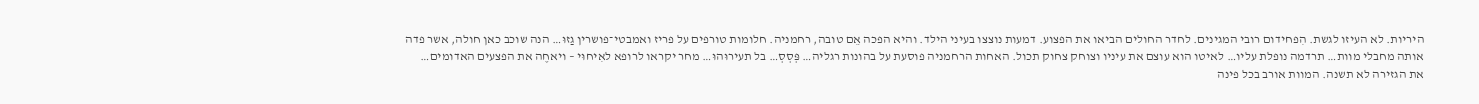היריות. לא העיזו לגשת. הִפחידום רובי המגינים. לחדר החולים הביאו את הפצוע. דמעות נוצצו בעיני הילד. והיא הפכה אֵם טובה, רחמניה. חלומות טורפים על פריז ואמבטי־פושרין גַזוּ… הנה שוכב כאן חולה, אשר פדה אותה מחבלי מוות… תרדמה נופלת עליו… לאיטו הוא עוצם את עיניו וצוחק צחוק תכול. האחות הרחמניה פוסעת על בהונות רגליה… פְּסְסְ… בל תעירוּהוּ… מחר יקראו לרופא לאִיחוּי – ויאחֶה את הפצעים האדומים…
את הגזירה לא תשנה. המוות אורב בכל פינה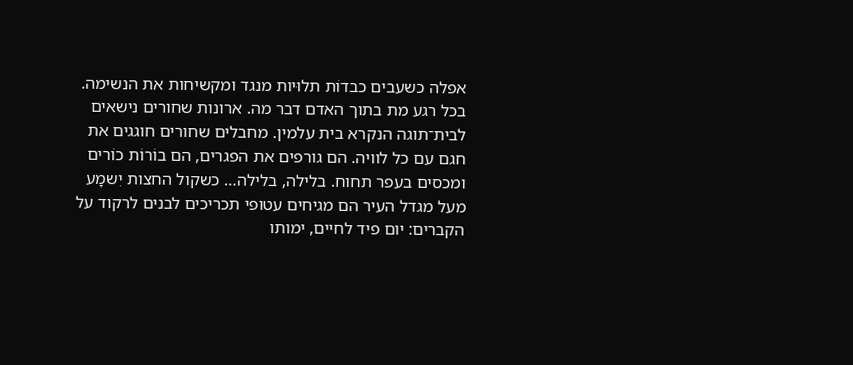אפלה כשעבים כבדוֹת תלוּיות מנגד ומקשיחות את הנשימה. בכל רגע מת בתוך האדם דבר מה. ארונות שחורים נישאים לבית־תוגה הנקרא בית עלמין. מחבלים שחורים חוגגים את חגם עם כל לוויה. הם גורפים את הפגרים, הם בוֹרוֹת כוֹרים ומכסים בעפר תחוח. בלילה, בלילה… כשקול החצות יִשמָע מעל מגדל העיר הם מגיחים עטופי תכריכים לבנים לרקוד על הקברים: יום פיד לחיים, ימותו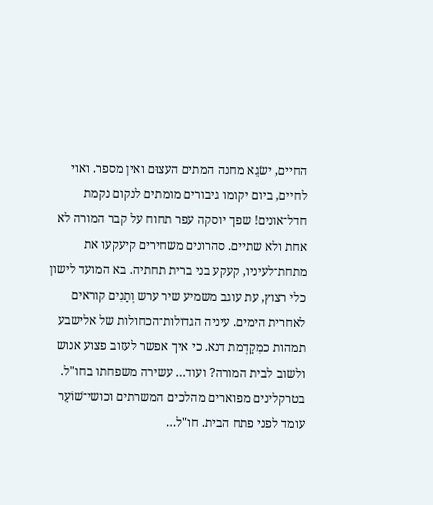החיים, ישׂגֵא מחנה המתים העצוּם ואין מספר. ואוי לחיים, ביום יקומו גיבורים מומתים לנקום נקמת חדל־אונים! שפך יוסקה עפר תחוח על קבר המורה לא אחת ולא שתיים. סהרונים משחירים קיעקעו את מתחת־לעיניו, קעקע בני ברית תחתיה. בא המועד לישון כלי רצוץ, עת עוגב משמיע שיר ערש וְתַנִים קוראים לאחרית הימים. עיניה הגדולות־הכחולות של אלישבע תמהות כמִקַדְמת דנא. כי איך אפשר לעזוב פצוע אנוש ולשוב לבית המורה? ועוד… עשירה משפחתו בחו"ל. בטרקלינים מפוארים מהלכים המשרתים וכושי־שׁוֹעֵר עומד לפני פתח הבית. חו"ל…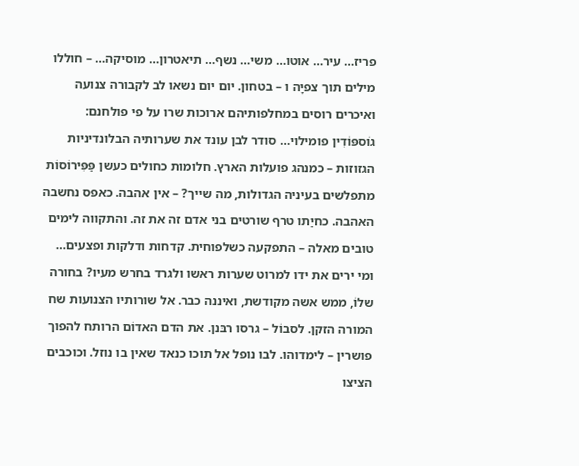פריז… עיר… אוטו… משי… נשף… תיאטרון… מוסיקה… – חוללו מילים תוך צפיָה ו – בטחון. יום יום נשאו לב לקבורה צנועה ואיכרים רוסים במחלפותיהם ארוכות שרו על פי פולחנם: גוֹספּוֹדִין פומילוי… סודר לבן עונד את שערותיה הבלונדיניות הגזוזות – כמנהג פועלות הארץ. חלומות כחולים כעשן פַּפִּירוֹסוֹת מתפלשים בעיניה הגדולות, מה שייך? – אין אהבה. כאפס נחשבה האהבה. כחיַתו טרף שורטים בני אדם זה את זה. והתקווה לימים טובים מאלה – התפקעה כשלפוחית. קדחות ודלקות ופצעים… ומי ירים את ידו למרוט שערות ראשו ולגרד בחרש מעיו? בחורה שלוֹ, ממש אשה מקודשת, ואיננה כבר. אל שורותיו הצנועות שח המורה הזקן. לסבוֹל – גרסו רבּנן. את הדם האדוֹם הרותח להפוך פושרין – לימדוהו. לבו נופל אל תוכו כנאד שאין בו נוזל. וכוכבים הציצו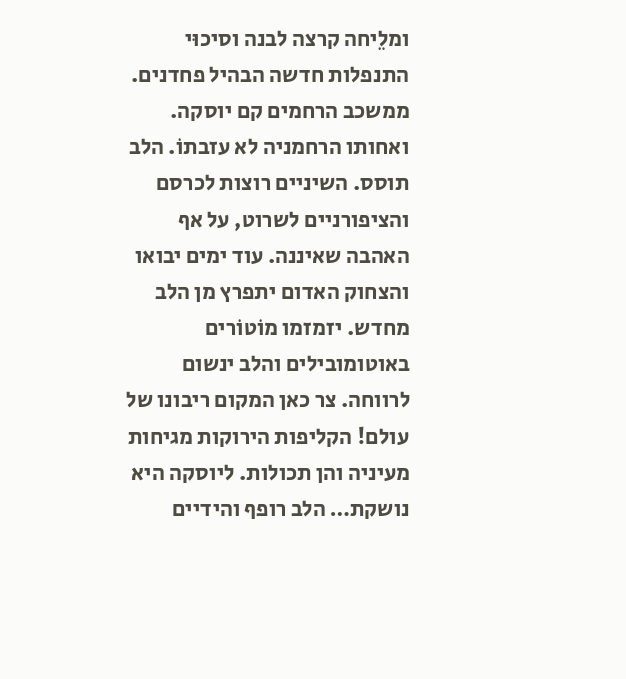ומלֵיחה קרצה לבנה וסיכוּי התנפלות חדשה הבהיל פחדנים. ממשכב הרחמים קם יוסקה. ואחותו הרחמניה לא עזבתוֹ. הלב תוסס. השיניים רוצות לכרסם והציפורניים לשרוט, על אף האהבה שאיננה. עוד ימים יבואו והצחוק האדום יתפרץ מן הלב מחדש. יזמזמו מוֹטוֹרים באוטומובילים והלב ינשום לרווחה. צר כאן המקום ריבונו של עולם! הקליפות הירוקות מגיחות מעיניה והן תכולות. ליוסקה היא נושקת… הלב רופף והידיים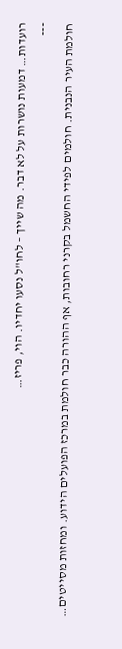רועדות… דמעות נושרות על לא דבר. מה שייך – לחו"ל נסעו יחדיו. הוי, פריז…
־־־
חולמת העיר הנבנית. חולמים לפידי החשמל בקרני רחובות, אף ההורה כבר חולמת במרכז הפועלים הידוע. ומחזות מסייטים…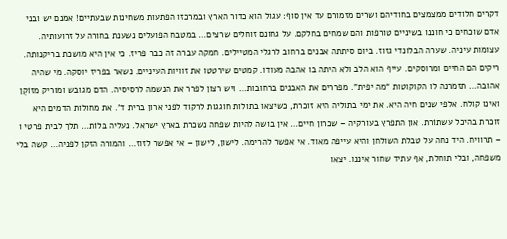דקרים חלודים ממצמצים בחודיהם ושרים מזמורם עד אין סוף: עגול הוא כדור הארץ ובמרכזו הפתעות משחינות שבעתיים! אמנם יש ובני אדם שוכחים כי חוננו בשיניים טורפות והם שמחים בחלקם. על גחונם זוחלים שרצים… במטבח הפועלים נשענת בחורה על זרועותיה. עצומות עיניה. שערה הבלונדי גזוז. ביום סיתתה אבנים ברחוב לרגלי המטיילים. חמקה עברה זה כבר פריז. כי אין היא מושכת בריקנותה. ריקים הם החיים ומרוסקים. עייף הוא הלב ולא היתה בו אהבה מעודו. קמטים שירטטו את זוויות העיניים. נשאר בפריז יוסקה. מי שהיה אהובה… תזמרנה לו הקוקוטות “מה יפית”. מפררים את האבנים ברחובות… ויש רצון לפרר את הנשמה לרסיסיה. הדם מגובש ומוריק מזוֹקֵן ואינו קולח. אלפי שנים חיה היא. את ימי בתוליה היא זוכרת, כשיצאו בתולות חוגגות לרקוד לפני ארון ברית ד'. את מחולות הדמים היא זוכרת בהיכל עשתוֹרת. און התפרץ בעורקיה – שכרון חיים… אין בושה להיות שפחה נשכרת בארץ ישראל. נעליה בּלוֹת… תלך לבית פרטי ו – תרוויח. היד נחה על טבלת השולחן והיא עייפה מאוד. אי אפשר להרימה. לישון, לישון – אי אפשר לזוז… והמורה הזקן לפניה… קשה בלי משפחה, ובלי תוחלת, אף עתיד שחור איננו. יצאו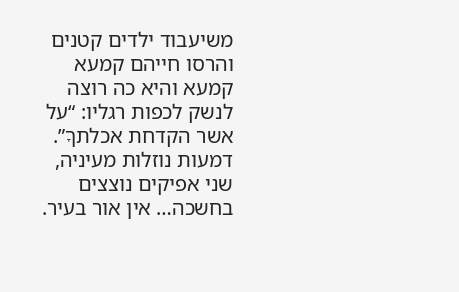משיעבוד ילדים קטנים והרסו חייהם קמעא קמעא והיא כה רוצה לנשק לכפות רגליו: “על אשר הקדחת אכלתךָ”. דמעות נוזלות מעיניה, שני אפיקים נוצצים בחשכה… אין אור בעיר.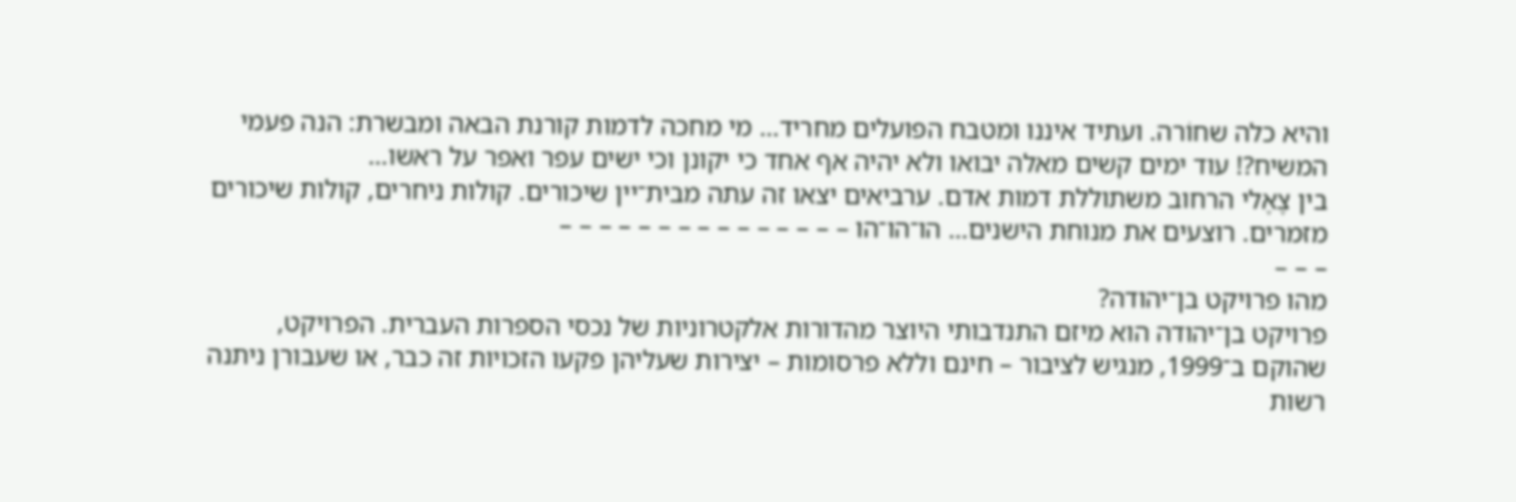והיא כלה שחוֹרה. ועתיד איננו ומטבח הפועלים מחריד… מי מחכה לדמות קורנת הבאה ומבשרת: הנה פעמי המשיח?! עוד ימים קשים מאלה יבואו ולא יהיה אף אחד כי יקונן וכי ישים עפר ואפר על ראשו…
בין צֶאֶלי הרחוב משתוללת דמות אדם. ערביאים יצאו זה עתה מבית־יין שיכורים. קולות ניחרים, קולות שיכורים מזמרים. רוצעים את מנוחת הישנים… הו־הו־הו – – – – – – – – – – – – – – –
– – –
מהו פרויקט בן־יהודה?
פרויקט בן־יהודה הוא מיזם התנדבותי היוצר מהדורות אלקטרוניות של נכסי הספרות העברית. הפרויקט, שהוקם ב־1999, מנגיש לציבור – חינם וללא פרסומות – יצירות שעליהן פקעו הזכויות זה כבר, או שעבורן ניתנה רשות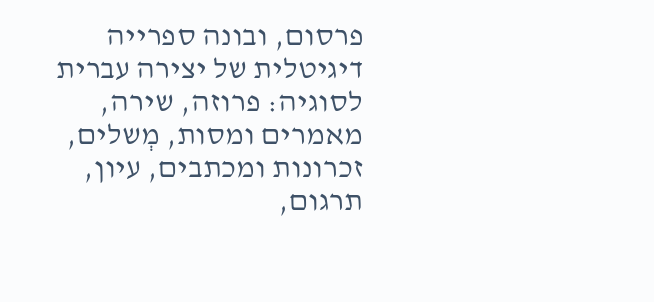פרסום, ובונה ספרייה דיגיטלית של יצירה עברית לסוגיה: פרוזה, שירה, מאמרים ומסות, מְשלים, זכרונות ומכתבים, עיון, תרגום,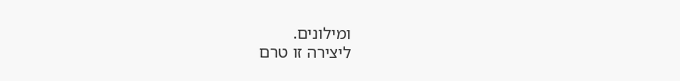ומילונים.
ליצירה זו טרם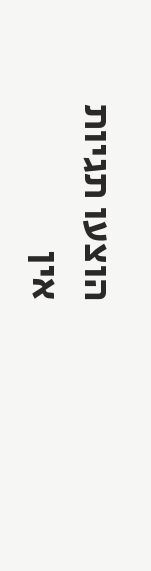הוצעו תגיות
אין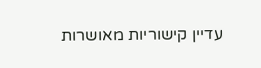עדיין קישוריות מאושרות